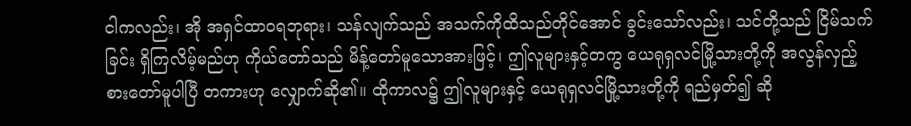ငါကလည်း၊ အို အရှင်ထာဝရဘုရား၊ သန်လျက်သည် အသက်ကိုထိသည်တိုင်အောင် ခွင်းသော်လည်း၊ သင်တို့သည် ငြိမ်သက်ခြင်း ရှိကြလိမ့်မည်ဟု ကိုယ်တော်သည် မိန့်တော်မူသောအားဖြင့်၊ ဤလူများနှင့်တကွ ယေရုရှလင်မြို့သားတို့ကို အလွန်လှည့်စားတော်မူပါပြီ တကားဟု လျှောက်ဆို၏။ ထိုကာလ၌ ဤလူများနှင့် ယေရုရှလင်မြို့သားတို့ကို ရည်မှတ်၍ ဆို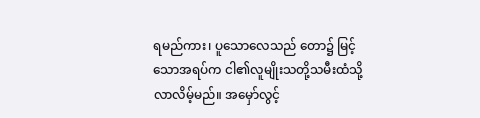ရမည်ကား၊ ပူသောလေသည် တော၌ မြင့်သောအရပ်က ငါ၏လူမျိုးသတို့သမီးထံသို့ လာလိမ့်မည်။ အမှော်လွင့်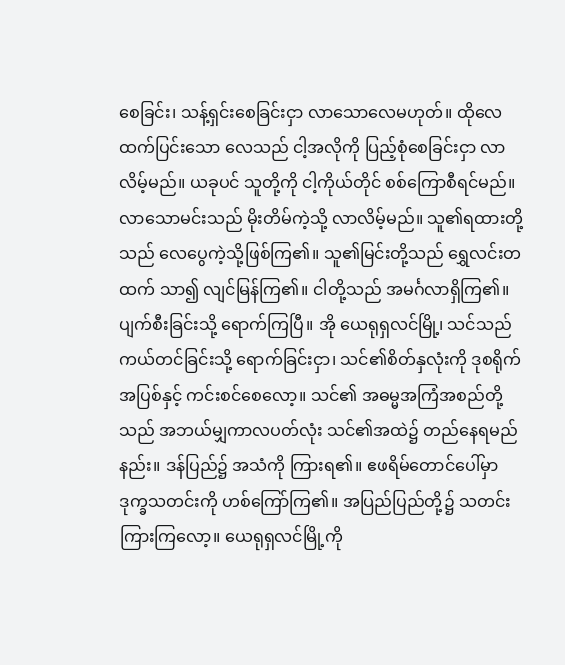စေခြင်း၊ သန့်ရှင်းစေခြင်းငှာ လာသောလေမဟုတ်။ ထိုလေထက်ပြင်းသော လေသည် ငါ့အလိုကို ပြည့်စုံစေခြင်းငှာ လာလိမ့်မည်။ ယခုပင် သူတို့ကို ငါ့ကိုယ်တိုင် စစ်ကြောစီရင်မည်။ လာသောမင်းသည် မိုးတိမ်ကဲ့သို့ လာလိမ့်မည်။ သူ၏ရထားတို့သည် လေပွေကဲ့သို့ဖြစ်ကြ၏။ သူ၏မြင်းတို့သည် ရွှေလင်းတထက် သာ၍ လျင်မြန်ကြ၏။ ငါတို့သည် အမင်္ဂလာရှိကြ၏။ ပျက်စီးခြင်းသို့ ရောက်ကြပြီ။ အို ယေရုရှလင်မြို့၊ သင်သည် ကယ်တင်ခြင်းသို့ ရောက်ခြင်းငှာ၊ သင်၏စိတ်နှလုံးကို ဒုစရိုက်အပြစ်နှင့် ကင်းစင်စေလော့။ သင်၏ အဓမ္မအကြံအစည်တို့သည် အဘယ်မျှကာလပတ်လုံး သင်၏အထဲ၌ တည်နေရမည်နည်း။ ဒန်ပြည်၌ အသံကို ကြားရ၏။ ဧဖရိမ်တောင်ပေါ်မှာ ဒုက္ခသတင်းကို ဟစ်ကြော်ကြ၏။ အပြည်ပြည်တို့၌ သတင်းကြားကြလော့။ ယေရုရှလင်မြို့ကို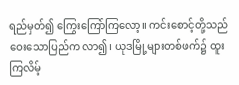ရည်မှတ်၍ ကြွေးကြော်ကြလော့။ ကင်းစောင့်တို့သည် ဝေးသောပြည်က လာ၍၊ ယုဒမြို့များတစ်ဖက်၌ ထူးကြလိမ့်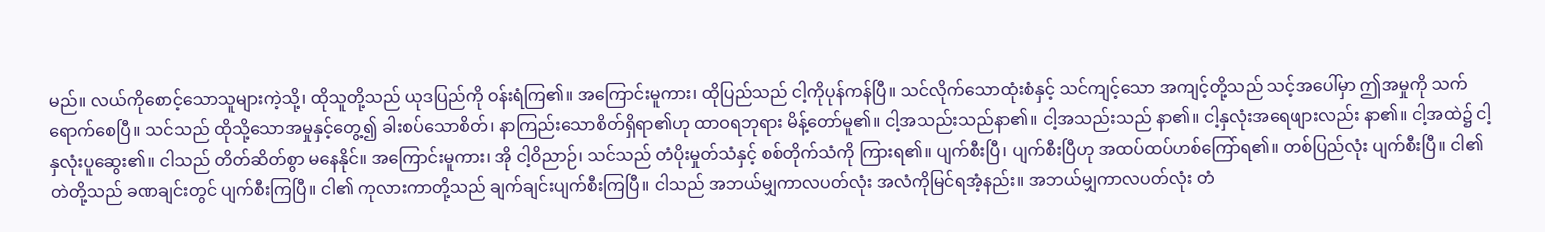မည်။ လယ်ကိုစောင့်သောသူများကဲ့သို့၊ ထိုသူတို့သည် ယုဒပြည်ကို ဝန်းရံကြ၏။ အကြောင်းမူကား၊ ထိုပြည်သည် ငါ့ကိုပုန်ကန်ပြီ။ သင်လိုက်သောထုံးစံနှင့် သင်ကျင့်သော အကျင့်တို့သည် သင့်အပေါ်မှာ ဤအမှုကို သက်ရောက်စေပြီ။ သင်သည် ထိုသို့သောအမှုနှင့်တွေ့၍ ခါးစပ်သောစိတ်၊ နာကြည်းသောစိတ်ရှိရာ၏ဟု ထာဝရဘုရား မိန့်တော်မူ၏။ ငါ့အသည်းသည်နာ၏။ ငါ့အသည်းသည် နာ၏။ ငါ့နှလုံးအရေဖျားလည်း နာ၏။ ငါ့အထဲ၌ ငါ့နှလုံးပူဆွေး၏။ ငါသည် တိတ်ဆိတ်စွာ မနေနိုင်။ အကြောင်းမူကား၊ အို ငါ့ဝိညာဉ်၊ သင်သည် တံပိုးမှုတ်သံနှင့် စစ်တိုက်သံကို ကြားရ၏။ ပျက်စီးပြီ၊ ပျက်စီးပြီဟု အထပ်ထပ်ဟစ်ကြော်ရ၏။ တစ်ပြည်လုံး ပျက်စီးပြီ။ ငါ၏တဲတို့သည် ခဏချင်းတွင် ပျက်စီးကြပြီ။ ငါ၏ ကုလားကာတို့သည် ချက်ချင်းပျက်စီးကြပြီ။ ငါသည် အဘယ်မျှကာလပတ်လုံး အလံကိုမြင်ရအံ့နည်း။ အဘယ်မျှကာလပတ်လုံး တံ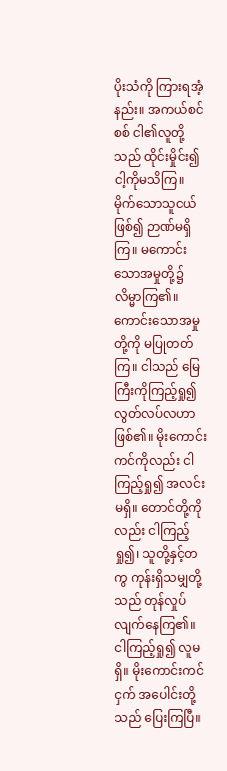ပိုးသံကို ကြားရအံ့နည်း။ အကယ်စင်စစ် ငါ၏လူတို့သည် ထိုင်းမှိုင်း၍ ငါ့ကိုမသိကြ။ မိုက်သောသူငယ်ဖြစ်၍ ဉာဏ်မရှိကြ။ မကောင်းသောအမှုတို့၌ လိမ္မာကြ၏။ ကောင်းသောအမှုတို့ကို မပြုတတ်ကြ။ ငါသည် မြေကြီးကိုကြည့်ရှု၍ လွတ်လပ်လဟာဖြစ်၏။ မိုးကောင်းကင်ကိုလည်း ငါကြည့်ရှု၍ အလင်းမရှိ။ တောင်တို့ကိုလည်း ငါကြည့်ရှု၍၊ သူတို့နှင့်တကွ ကုန်းရှိသမျှတို့သည် တုန်လှုပ်လျက်နေကြ၏။ ငါကြည့်ရှု၍ လူမရှိ။ မိုးကောင်းကင်ငှက် အပေါင်းတို့သည် ပြေးကြပြီ။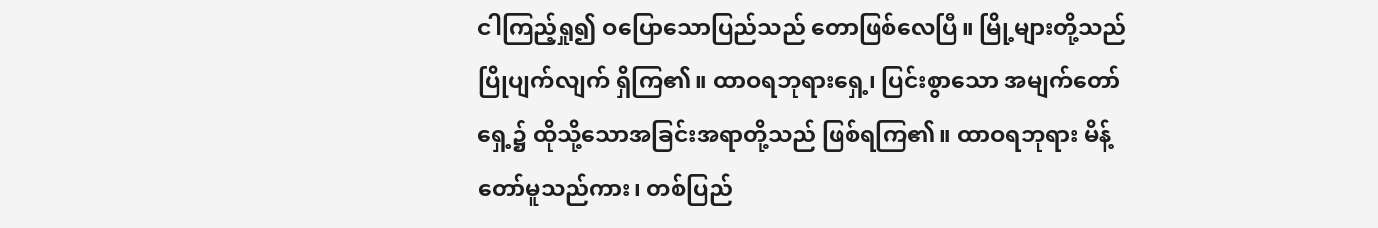ငါကြည့်ရှု၍ ဝပြောသောပြည်သည် တောဖြစ်လေပြီ။ မြို့များတို့သည် ပြိုပျက်လျက် ရှိကြ၏။ ထာဝရဘုရားရှေ့၊ ပြင်းစွာသော အမျက်တော်ရှေ့၌ ထိုသို့သောအခြင်းအရာတို့သည် ဖြစ်ရကြ၏။ ထာဝရဘုရား မိန့်တော်မူသည်ကား၊ တစ်ပြည်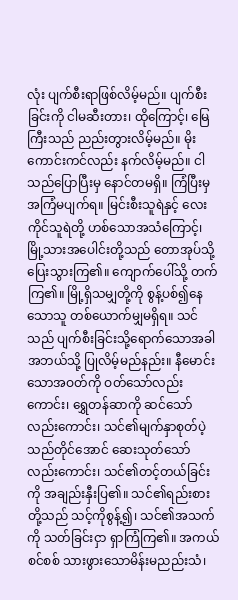လုံး ပျက်စီးရာဖြစ်လိမ့်မည်။ ပျက်စီးခြင်းကို ငါမဆီးတား၊ ထိုကြောင့်၊ မြေကြီးသည် ညည်းတွားလိမ့်မည်။ မိုးကောင်းကင်လည်း နက်လိမ့်မည်။ ငါသည်ပြောပြီးမှ နောင်တမရှိ။ ကြံပြီးမှ အကြံမပျက်ရ။ မြင်းစီးသူရဲနှင့် လေးကိုင်သူရဲတို့ ဟစ်သောအသံကြောင့်၊ မြို့သားအပေါင်းတို့သည် တောအုပ်သို့ ပြေးသွားကြ၏။ ကျောက်ပေါ်သို့ တက်ကြ၏။ မြို့ရှိသမျှတို့ကို စွန့်ပစ်၍နေသောသူ တစ်ယောက်မျှမရှိရ။ သင်သည် ပျက်စီးခြင်းသို့ရောက်သောအခါ အဘယ်သို့ ပြုလိမ့်မည်နည်း။ နီမောင်းသောအဝတ်ကို ဝတ်သော်လည်းကောင်း၊ ရွှေတန်ဆာကို ဆင်သော်လည်းကောင်း၊ သင်၏မျက်နှာစုတ်ပဲ့သည်တိုင်အောင် ဆေးသုတ်သော်လည်းကောင်း၊ သင်၏တင့်တယ်ခြင်းကို အချည်းနှီးပြ၏။ သင်၏ရည်းစားတို့သည် သင့်ကိုစွန့်၍၊ သင်၏အသက်ကို သတ်ခြင်းငှာ ရှာကြံကြ၏။ အကယ်စင်စစ် သားဖွားသောမိန်းမညည်းသံ၊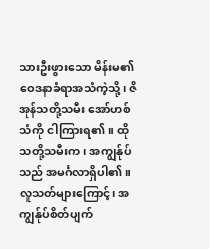သားဦးဖွားသော မိန်းမ၏ဝေဒနာခံရာအသံကဲ့သို့၊ ဇိအုန်သတို့သမီး အော်ဟစ်သံကို ငါကြားရ၏။ ထိုသတို့သမီးက၊ အကျွန်ုပ်သည် အမင်္ဂလာရှိပါ၏။ လူသတ်များကြောင့်၊ အကျွန်ုပ်စိတ်ပျက်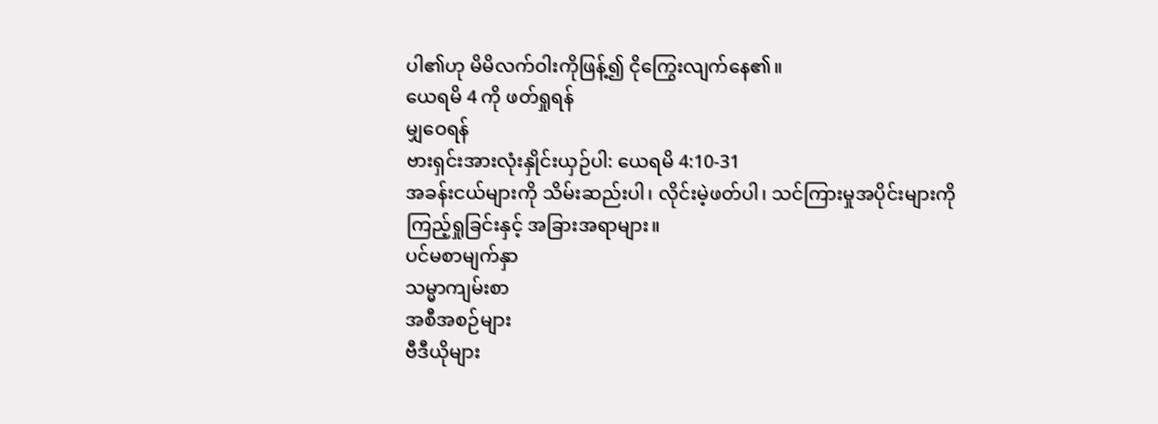ပါ၏ဟု မိမိလက်ဝါးကိုဖြန့်၍ ငိုကြွေးလျက်နေ၏။
ယေရမိ 4 ကို ဖတ်ရှုရန်
မျှဝေရန်
ဗားရှင်းအားလုံးနှိုင်းယှဉ်ပါ: ယေရမိ 4:10-31
အခန်းငယ်များကို သိမ်းဆည်းပါ၊ လိုင်းမဲ့ဖတ်ပါ၊ သင်ကြားမှုအပိုင်းများကို ကြည့်ရှုခြင်းနှင့် အခြားအရာများ။
ပင်မစာမျက်နှာ
သမ္မာကျမ်းစာ
အစီအစဉ်များ
ဗီဒီယိုများ